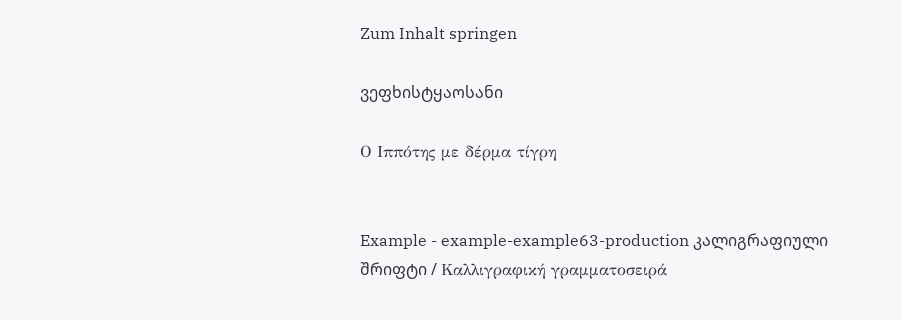Zum Inhalt springen

ვეფხისტყაოსანი

Ο Ιππότης με δέρμα τίγρη


Example - example-example63-production კალიგრაფიული შრიფტი / Καλλιγραφική γραμματοσειρά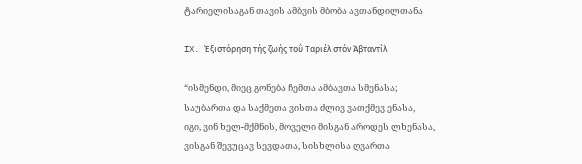ტარიელისაგან თავის ამბვის მბობა ავთანდილთანა

IX. Έξιστόρηση τής ζωής τοΰ Ταριέλ στόν Άβταντίλ

“ისმენდი, მიეც გონება ჩემთა ამბავთა სმენასა;
საუბართა და საქმეთა ვისთა ძლივ ვათქმევ ენასა,
იგი, ვინ ხელ-მქმნის, მოველი მისგან აროდეს ლხენასა,
ვისგან შევუცავ სევდათა, სისხლისა ღვართა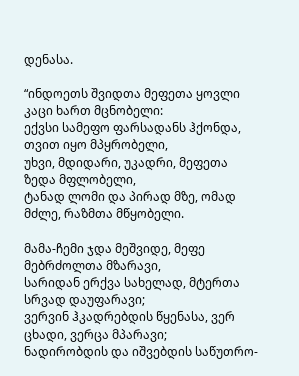დენასა.

“ინდოეთს შვიდთა მეფეთა ყოვლი კაცი ხართ მცნობელი:
ექვსი სამეფო ფარსადანს ჰქონდა, თვით იყო მპყრობელი,
უხვი, მდიდარი, უკადრი, მეფეთა ზედა მფლობელი,
ტანად ლომი და პირად მზე, ომად მძლე, რაზმთა მწყობელი.

მამა-ჩემი ჯდა მეშვიდე, მეფე მებრძოლთა მზარავი,
სარიდან ერქვა სახელად, მტერთა სრვად დაუფარავი;
ვერვინ ჰკადრებდის წყენასა, ვერ ცხადი, ვერცა მპარავი;
ნადირობდის და იშვებდის საწუთრო-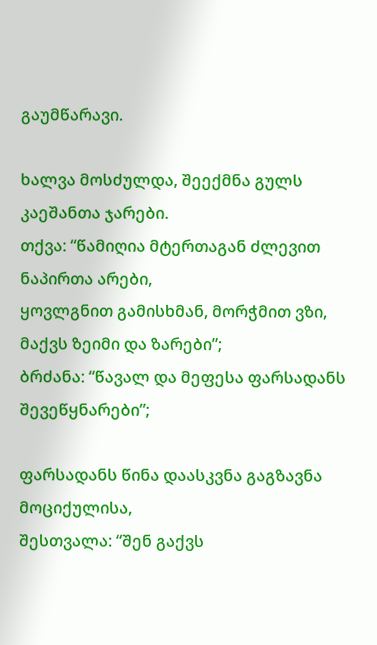გაუმწარავი.

ხალვა მოსძულდა, შეექმნა გულს კაეშანთა ჯარები.
თქვა: “წამიღია მტერთაგან ძლევით ნაპირთა არები,
ყოვლგნით გამისხმან, მორჭმით ვზი, მაქვს ზეიმი და ზარები”;
ბრძანა: “წავალ და მეფესა ფარსადანს შევეწყნარები”;

ფარსადანს წინა დაასკვნა გაგზავნა მოციქულისა,
შესთვალა: “შენ გაქვს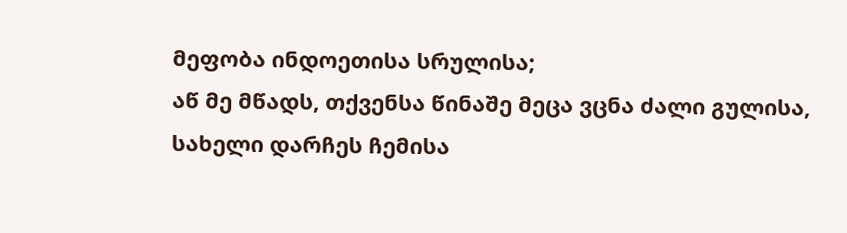მეფობა ინდოეთისა სრულისა;
აწ მე მწადს, თქვენსა წინაშე მეცა ვცნა ძალი გულისა,
სახელი დარჩეს ჩემისა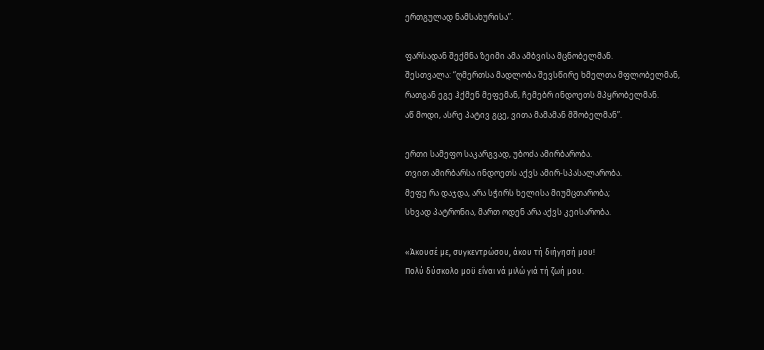ერთგულად ნამსახურისა”.

ფარსადან შექმნა ზეიმი ამა ამბვისა მცნობელმან.
შესთვალა: “ღმერთსა მადლობა შევსწირე ხმელთა მფლობელმან,
რათგან ეგე ჰქმენ მეფემან, ჩემებრ ინდოეთს მპყრობელმან.
აწ მოდი, ასრე პატივ გცე, ვითა მამამან მშობელმან”.

ერთი სამეფო საკარგვად, უბოძა ამირბარობა.
თვით ამირბარსა ინდოეთს აქვს ამირ-სპასალარობა.
მეფე რა დაჯდა, არა სჭირს ხელისა მიუმცთარობა;
სხვად პატრონია, მართ ოდენ არა აქვს კეისარობა.

«Άκουσέ με, συγκεντρώσου, άκου τή διήγησή μου!
Πολύ δύσκολο μοϋ εΐναι νά μιλώ γιά τή ζωή μου.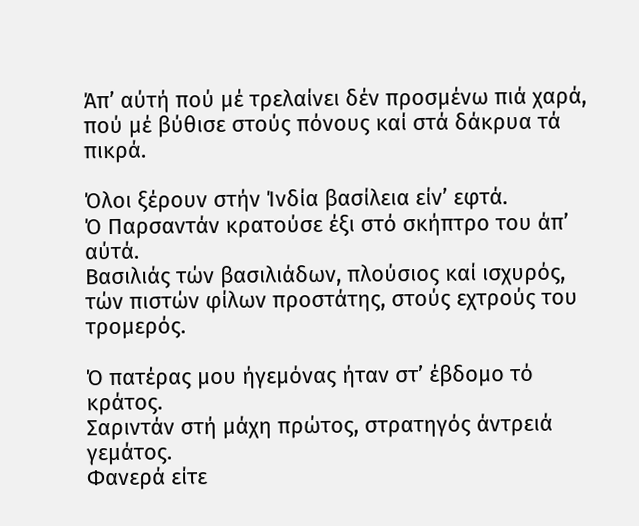Άπ’ αύτή πού μέ τρελαίνει δέν προσμένω πιά χαρά,
πού μέ βύθισε στούς πόνους καί στά δάκρυα τά πικρά.

Όλοι ξέρουν στήν Ίνδία βασίλεια είν’ εφτά.
Ό Παρσαντάν κρατούσε έξι στό σκήπτρο του άπ’ αύτά.
Βασιλιάς τών βασιλιάδων, πλούσιος καί ισχυρός,
τών πιστών φίλων προστάτης, στούς εχτρούς του τρομερός.

Ό πατέρας μου ήγεμόνας ήταν στ’ έβδομο τό κράτος.
Σαριντάν στή μάχη πρώτος, στρατηγός άντρειά γεμάτος.
Φανερά είτε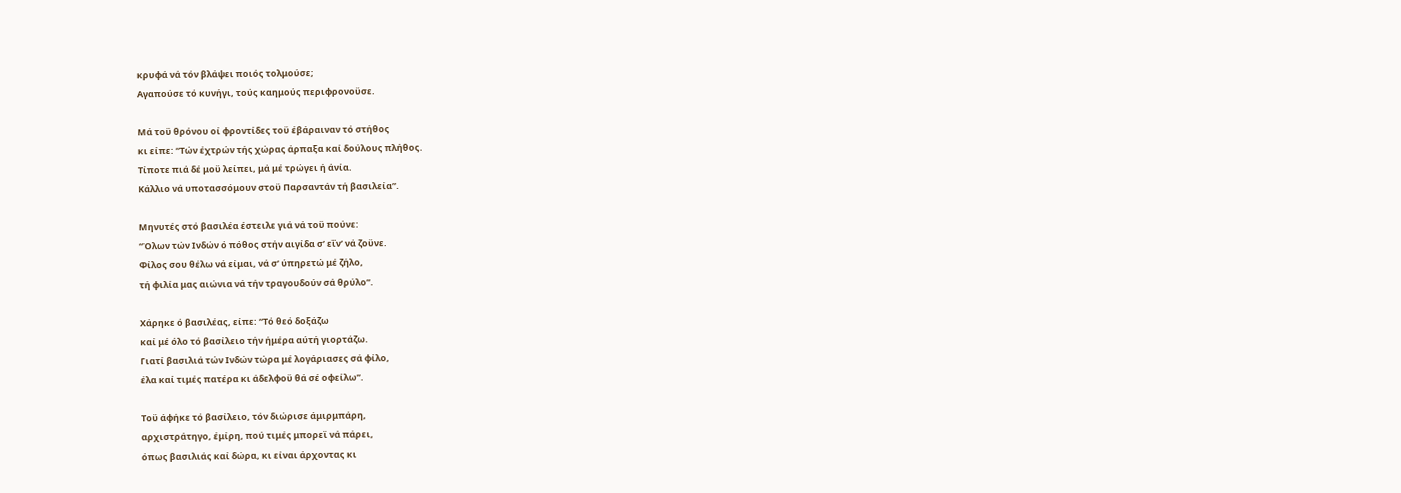κρυφά νά τόν βλάψει ποιός τολμούσε;
Αγαπούσε τό κυνήγι, τούς καημούς περιφρονοϋσε.

Μά τοϋ θρόνου οί φροντίδες τοϋ έβάραιναν τό στήθος
κι είπε: “Τών έχτρών τής χώρας άρπαξα καί δούλους πλήθος.
Τίποτε πιά δέ μοϋ λείπει, μά μέ τρώγει ή άνία.
Κάλλιο νά υποτασσόμουν στοϋ Παρσαντάν τή βασιλεία”.

Μηνυτές στό βασιλέα έστειλε γιά νά τοϋ πούνε:
“Όλων τών Ινδών ό πόθος στήν αιγίδα σ’ εΐν’ νά ζοϋνε.
Φίλος σου θέλω νά είμαι, νά σ’ ύπηρετώ μέ ζήλο,
τή φιλία μας αιώνια νά τήν τραγουδούν σά θρύλο”.

Χάρηκε ό βασιλέας, είπε: “Τό θεό δοξάζω
καί μέ όλο τό βασίλειο τήν ήμέρα αύτή γιορτάζω.
Γιατί βασιλιά τών Ινδών τώρα μέ λογάριασες σά φίλο,
έλα καί τιμές πατέρα κι άδελφοϋ θά σέ οφείλω”.

Τοϋ άφήκε τό βασίλειο, τόν διώρισε άμιρμπάρη,
αρχιστράτηγο, έμίρη, πού τιμές μπορεϊ νά πάρει,
όπως βασιλιάς καί δώρα, κι είναι άρχοντας κι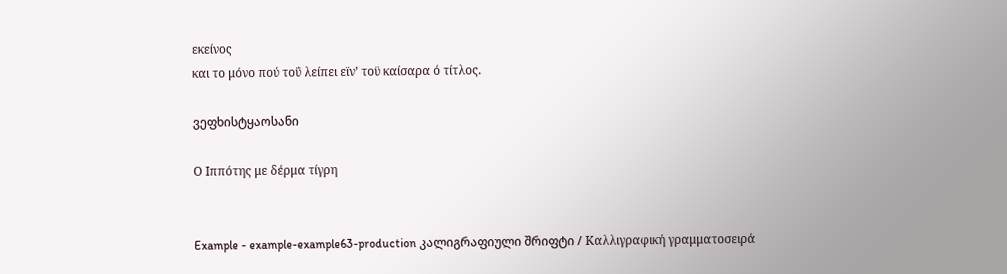εκείνος
και το μόνο πού τοΰ λείπει εϊν’ τοϋ καίσαρα ό τίτλος.

ვეფხისტყაოსანი

Ο Ιππότης με δέρμα τίγρη


Example - example-example63-production კალიგრაფიული შრიფტი / Καλλιγραφική γραμματοσειρά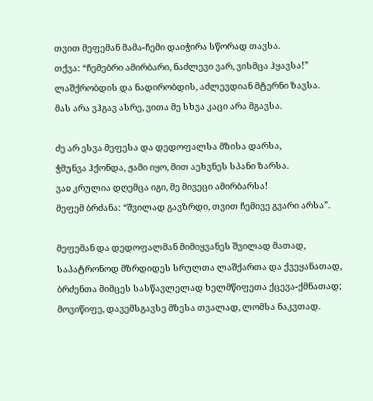თვით მეფემან მამა-ჩემი დაიჭირა სწორად თავსა.
თქვა: “ჩემებრი ამირბარი, ნაძლევი ვარ, ვისმცა ჰყავსა!”
ლაშქრობდის და ნადირობდის, აძლევდიან მტერნი ზავსა.
მას არა ვჰგავ ასრე, ვითა მე სხვა კაცი არა მგავსა.

ძე არ ესვა მეფესა და დედოფალსა მზისა დარსა,
ჭმუნვა ჰქონდა, ჟამი იყო, მით აეხვნეს სპანი ზარსა.
ვაჲ კრულია დღემცა იგი, მე მივეცი ამირბარსა!
მეფემ ბრძანა: “შვილად გავზრდი, თვით ჩემივე გვარი არსა”.

მეფემან და დედოფალმან მიმიყვანეს შვილად მათად,
საპატრონოდ მზრდიდეს სრულთა ლაშქართა და ქვეყანათად,
ბრძენთა მიმცეს სასწავლელად ხელმწიფეთა ქცევა-ქმნათად;
მოვიწიფე, დავემსგავსე მზესა თვალად, ლომსა ნაკვთად.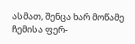ასმათ, შენცა ხარ მოწამე ჩემისა ფერ-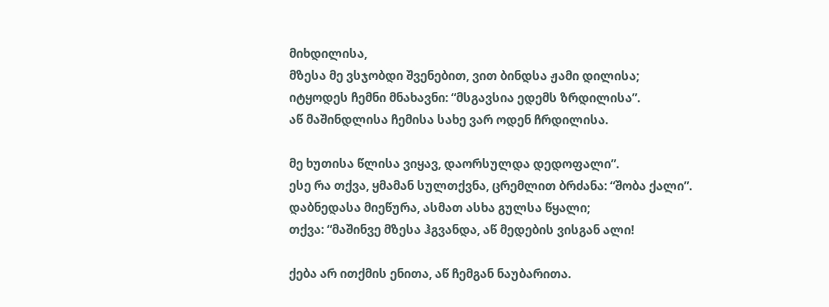მიხდილისა,
მზესა მე ვსჯობდი შვენებით, ვით ბინდსა ჟამი დილისა;
იტყოდეს ჩემნი მნახავნი: “მსგავსია ედემს ზრდილისა”.
აწ მაშინდლისა ჩემისა სახე ვარ ოდენ ჩრდილისა.

მე ხუთისა წლისა ვიყავ, დაორსულდა დედოფალი”.
ესე რა თქვა, ყმამან სულთქვნა, ცრემლით ბრძანა: “შობა ქალი”.
დაბნედასა მიეწურა, ასმათ ასხა გულსა წყალი;
თქვა: “მაშინვე მზესა ჰგვანდა, აწ მედების ვისგან ალი!

ქება არ ითქმის ენითა, აწ ჩემგან ნაუბარითა.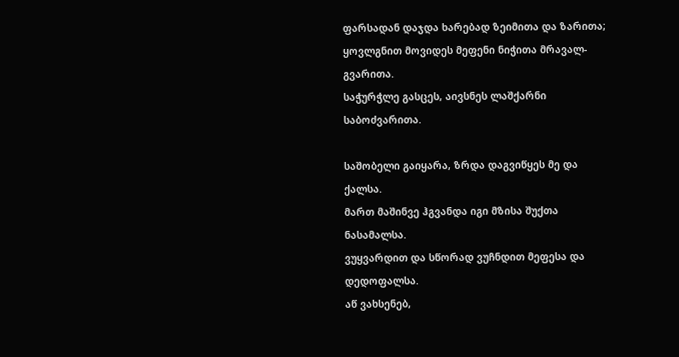ფარსადან დაჯდა ხარებად ზეიმითა და ზარითა;
ყოვლგნით მოვიდეს მეფენი ნიჭითა მრავალ-გვარითა.
საჭურჭლე გასცეს, აივსნეს ლაშქარნი საბოძვარითა.

საშობელი გაიყარა, ზრდა დაგვიწყეს მე და ქალსა.
მართ მაშინვე ჰგვანდა იგი მზისა შუქთა ნასამალსა.
ვუყვარდით და სწორად ვუჩნდით მეფესა და დედოფალსა.
აწ ვახსენებ,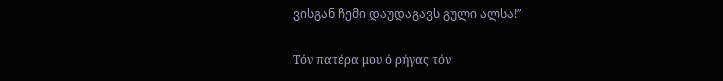ვისგან ჩემი დაუდაგავს გული ალსა!”

Τόν πατέρα μου ό ρήγας τόν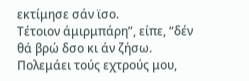εκτίμησε σάν ϊσο.
Τέτοιον άμιρμπάρη”, είπε, “δέν θά βρώ δσο κι άν ζήσω.
Πολεμάει τούς εχτρούς μου,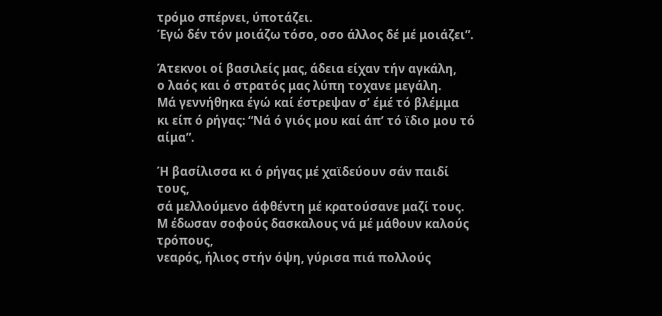τρόμο σπέρνει, ύποτάζει.
Έγώ δέν τόν μοιάζω τόσο, οσο άλλος δέ μέ μοιάζει”.

Άτεκνοι οί βασιλείς μας, άδεια είχαν τήν αγκάλη,
ο λαός και ό στρατός μας λύπη τοχανε μεγάλη.
Μά γεννήθηκα έγώ καί έστρεψαν σ’ έμέ τό βλέμμα
κι είπ ό ρήγας: “Νά ό γιός μου καί άπ’ τό ϊδιο μου τό αίμα”.

Ή βασίλισσα κι ό ρήγας μέ χαϊδεύουν σάν παιδί τους,
σά μελλούμενο άφθέντη μέ κρατούσανε μαζί τους.
Μ έδωσαν σοφούς δασκαλους νά μέ μάθουν καλούς τρόπους,
νεαρός, ήλιος στήν όψη, γύρισα πιά πολλούς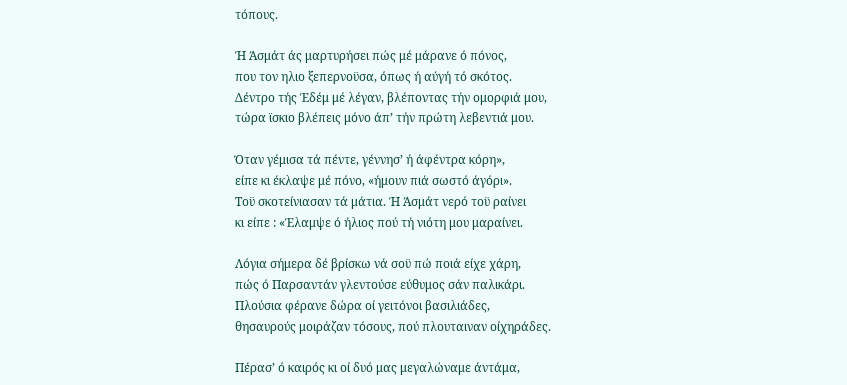τόπους.

Ή Άσμάτ άς μαρτυρήσει πώς μέ μάρανε ό πόνος,
που τον ηλιο ξεπερνοϋσα, όπως ή αύγή τό σκότος.
Δέντρο τής Έδέμ μέ λέγαν, βλέποντας τήν ομορφιά μου,
τώρα ϊσκιο βλέπεις μόνο άπ’ τήν πρώτη λεβεντιά μου.

Όταν γέμισα τά πέντε, γέννησ’ ή άφέντρα κόρη»,
είπε κι έκλαψε μέ πόνο, «ήμουν πιά σωστό άγόρι».
Τοϋ σκοτείνιασαν τά μάτια. Ή Άσμάτ νερό τοϋ ραίνει
κι είπε : «Έλαμψε ό ήλιος πού τή νιότη μου μαραίνει.

Λόγια σήμερα δέ βρίσκω νά σοϋ πώ ποιά είχε χάρη,
πώς ό Παρσαντάν γλεντούσε εύθυμος σάν παλικάρι.
Πλούσια φέρανε δώρα οί γειτόνοι βασιλιάδες,
θησαυρούς μοιράζαν τόσους, πού πλουταιναν οίχηράδες.

Πέρασ’ ό καιρός κι οί δυό μας μεγαλώναμε άντάμα,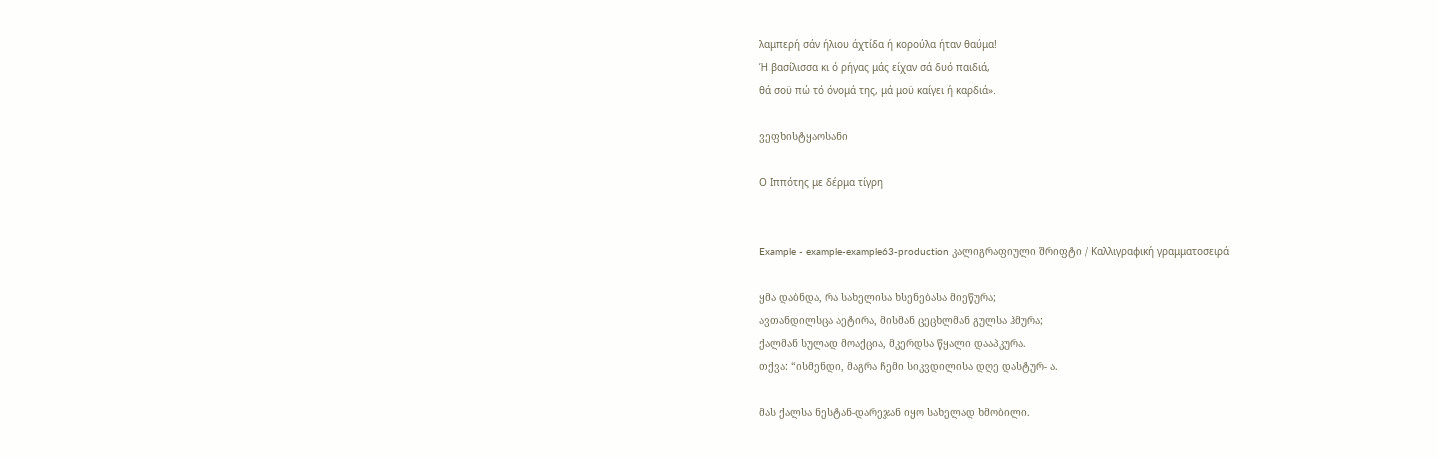λαμπερή σάν ήλιου άχτίδα ή κορούλα ήταν θαύμα!
Ή βασίλισσα κι ό ρήγας μάς είχαν σά δυό παιδιά,
θά σοϋ πώ τό όνομά της, μά μοϋ καίγει ή καρδιά».

ვეფხისტყაოსანი

Ο Ιππότης με δέρμα τίγρη


Example - example-example63-production კალიგრაფიული შრიფტი / Καλλιγραφική γραμματοσειρά

ყმა დაბნდა, რა სახელისა ხსენებასა მიეწურა;
ავთანდილსცა აეტირა, მისმან ცეცხლმან გულსა ჰმურა;
ქალმან სულად მოაქცია, მკერდსა წყალი დააპკურა.
თქვა: “ისმენდი, მაგრა ჩემი სიკვდილისა დღე დასტურ- ა.

მას ქალსა ნესტან-დარეჯან იყო სახელად ხმობილი.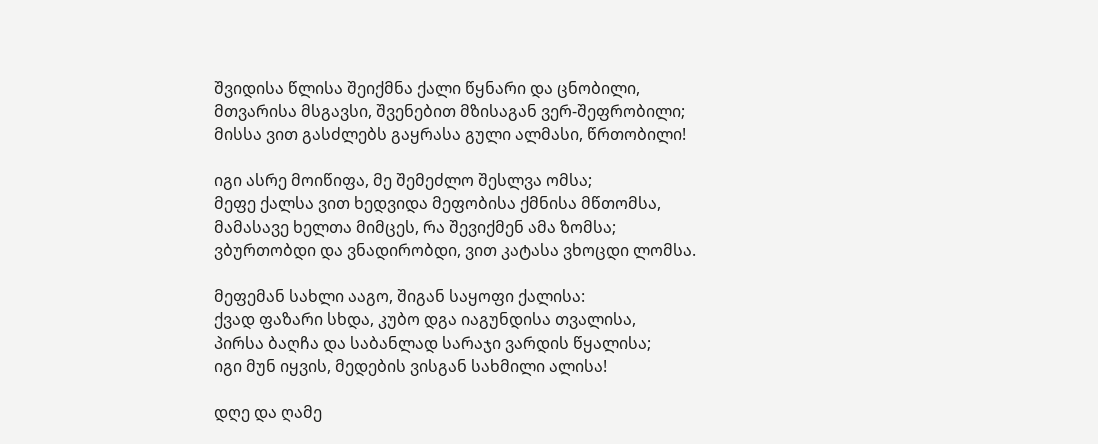შვიდისა წლისა შეიქმნა ქალი წყნარი და ცნობილი,
მთვარისა მსგავსი, შვენებით მზისაგან ვერ-შეფრობილი;
მისსა ვით გასძლებს გაყრასა გული ალმასი, წრთობილი!

იგი ასრე მოიწიფა, მე შემეძლო შესლვა ომსა;
მეფე ქალსა ვით ხედვიდა მეფობისა ქმნისა მწთომსა,
მამასავე ხელთა მიმცეს, რა შევიქმენ ამა ზომსა;
ვბურთობდი და ვნადირობდი, ვით კატასა ვხოცდი ლომსა.

მეფემან სახლი ააგო, შიგან საყოფი ქალისა:
ქვად ფაზარი სხდა, კუბო დგა იაგუნდისა თვალისა,
პირსა ბაღჩა და საბანლად სარაჯი ვარდის წყალისა;
იგი მუნ იყვის, მედების ვისგან სახმილი ალისა!

დღე და ღამე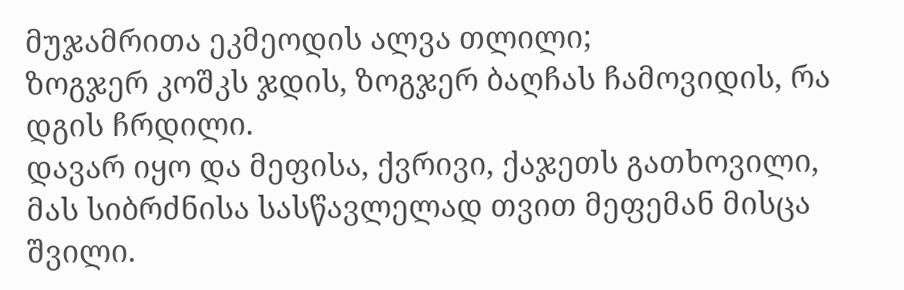მუჯამრითა ეკმეოდის ალვა თლილი;
ზოგჯერ კოშკს ჯდის, ზოგჯერ ბაღჩას ჩამოვიდის, რა დგის ჩრდილი.
დავარ იყო და მეფისა, ქვრივი, ქაჯეთს გათხოვილი,
მას სიბრძნისა სასწავლელად თვით მეფემან მისცა შვილი.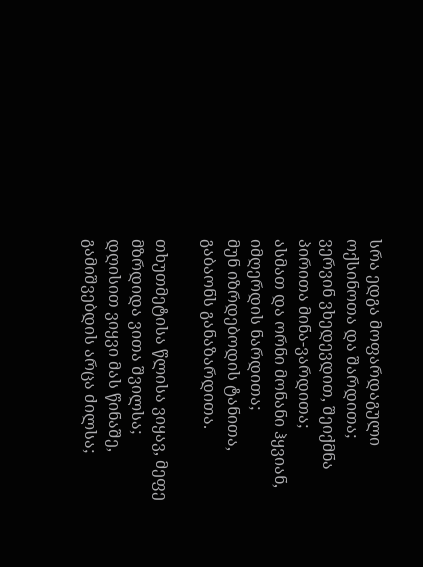სრა ედგა მოფარდაგული ოქსინოთა და შარდითა;
ვერვინ ვხედევდით, შეიქმნა პირითა მინა-ვარდითა;
ასმათ და ორნი მონანი ჰყვიან, იმღერდის ნარდითა;
მუნ იზრდებოდის ტანითა, გაბაონს განაზარდითა.

თხუთმეტისა წლისა ვიყავ, მეფე მზრდიდა ვითა შვილსა;
დღისით ვიყვი მას წინაშე, გამიშვებდის არცა ძილსა;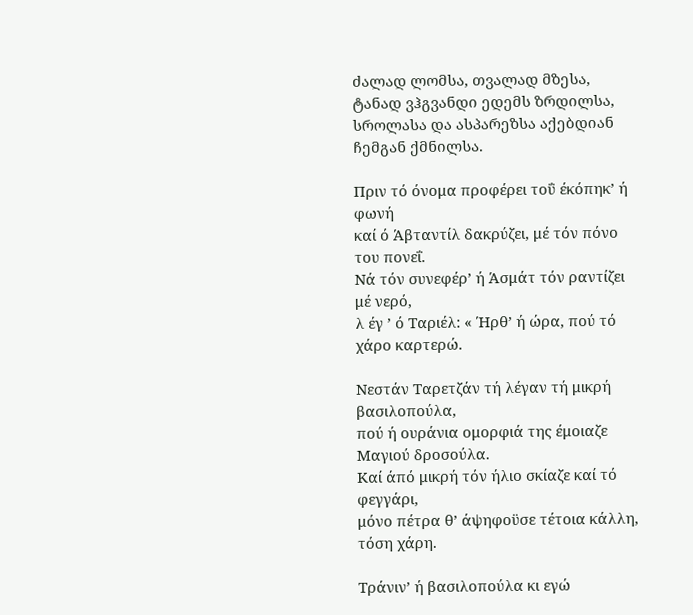ძალად ლომსა, თვალად მზესა, ტანად ვჰგვანდი ედემს ზრდილსა,
სროლასა და ასპარეზსა აქებდიან ჩემგან ქმნილსა.

Πριν τό όνομα προφέρει τοΰ έκόπηκ’ ή φωνή
καί ό Άβταντίλ δακρύζει, μέ τόν πόνο του πονεΐ.
Νά τόν συνεφέρ’ ή Άσμάτ τόν ραντίζει μέ νερό,
λ έγ ’ ό Ταριέλ: « Ήρθ’ ή ώρα, πού τό χάρο καρτερώ.

Νεστάν Ταρετζάν τή λέγαν τή μικρή βασιλοπούλα,
πού ή ουράνια ομορφιά της έμοιαζε Μαγιού δροσούλα.
Καί άπό μικρή τόν ήλιο σκίαζε καί τό φεγγάρι,
μόνο πέτρα θ’ άψηφοϋσε τέτοια κάλλη, τόση χάρη.

Τράνιν’ ή βασιλοπούλα κι εγώ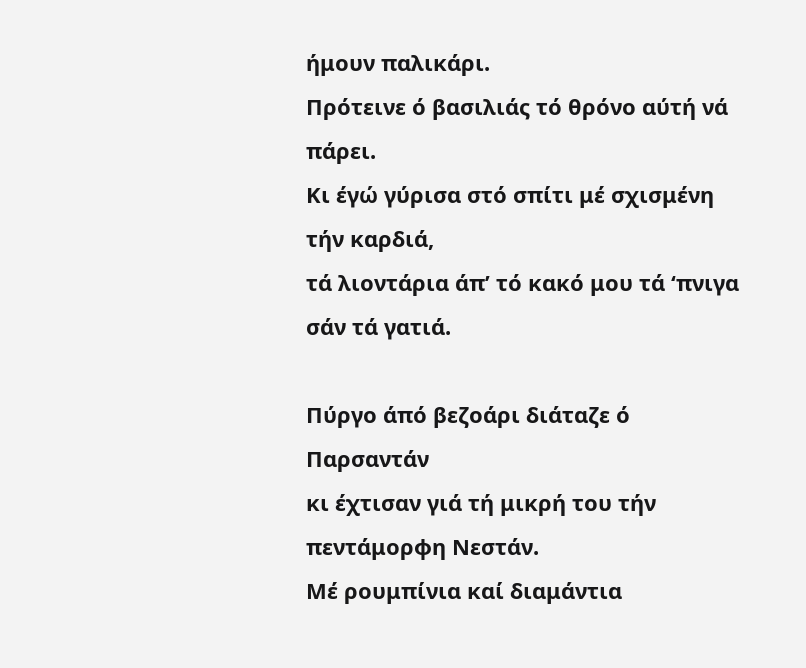ήμουν παλικάρι.
Πρότεινε ό βασιλιάς τό θρόνο αύτή νά πάρει.
Κι έγώ γύρισα στό σπίτι μέ σχισμένη τήν καρδιά,
τά λιοντάρια άπ’ τό κακό μου τά ‘πνιγα σάν τά γατιά.

Πύργο άπό βεζοάρι διάταζε ό Παρσαντάν
κι έχτισαν γιά τή μικρή του τήν πεντάμορφη Νεστάν.
Μέ ρουμπίνια καί διαμάντια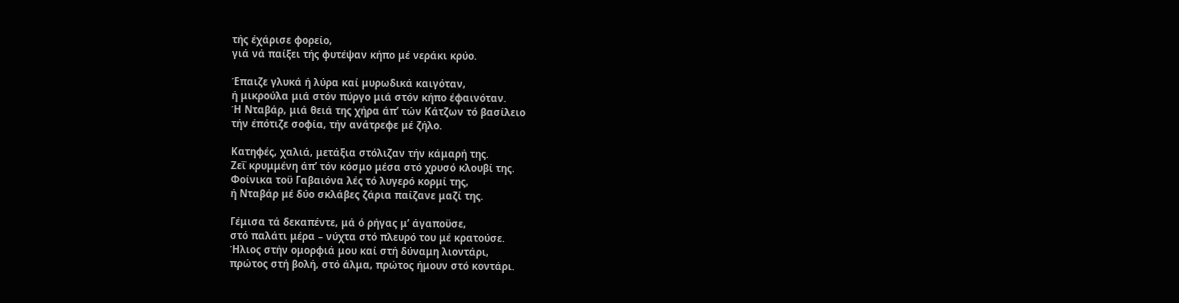τής έχάρισε φορείο,
γιά νά παίξει τής φυτέψαν κήπο μέ νεράκι κρύο.

Έπαιζε γλυκά ή λύρα καί μυρωδικά καιγόταν,
ή μικρούλα μιά στόν πύργο μιά στόν κήπο έφαινόταν.
Ή Νταβάρ, μιά θειά της χήρα άπ’ τών Κάτζων τό βασίλειο
τήν έπότιζε σοφία, τήν ανάτρεφε μέ ζήλο.

Κατηφές, χαλιά, μετάξια στόλιζαν τήν κάμαρή της.
Ζεΐ κρυμμένη άπ’ τόν κόσμο μέσα στό χρυσό κλουβί της.
Φοίνικα τοϋ Γαβαιόνα λές τό λυγερό κορμί της,
ή Νταβάρ μέ δύο σκλάβες ζάρια παίζανε μαζί της.

Γέμισα τά δεκαπέντε, μά ό ρήγας μ’ άγαποϋσε,
στό παλάτι μέρα – νύχτα στό πλευρό του μέ κρατούσε.
Ήλιος στήν ομορφιά μου καί στή δύναμη λιοντάρι,
πρώτος στή βολή, στό άλμα, πρώτος ήμουν στό κοντάρι.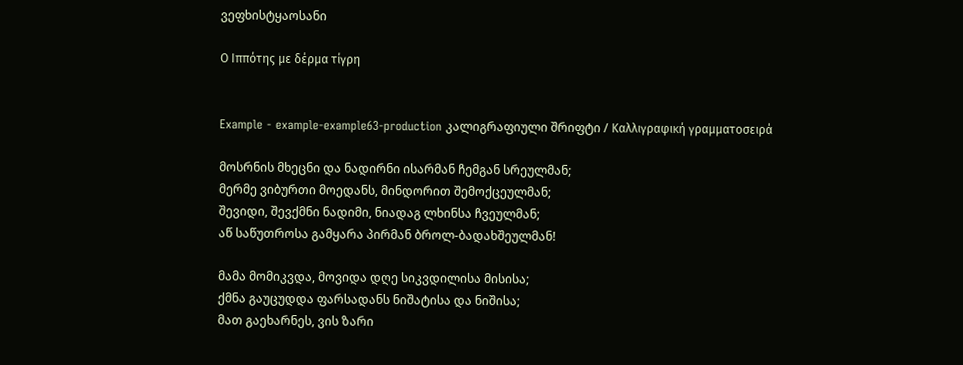ვეფხისტყაოსანი

Ο Ιππότης με δέρμα τίγρη


Example - example-example63-production კალიგრაფიული შრიფტი / Καλλιγραφική γραμματοσειρά

მოსრნის მხეცნი და ნადირნი ისარმან ჩემგან სრეულმან;
მერმე ვიბურთი მოედანს, მინდორით შემოქცეულმან;
შევიდი, შევქმნი ნადიმი, ნიადაგ ლხინსა ჩვეულმან;
აწ საწუთროსა გამყარა პირმან ბროლ-ბადახშეულმან!

მამა მომიკვდა, მოვიდა დღე სიკვდილისა მისისა;
ქმნა გაუცუდდა ფარსადანს ნიშატისა და ნიშისა;
მათ გაეხარნეს, ვის ზარი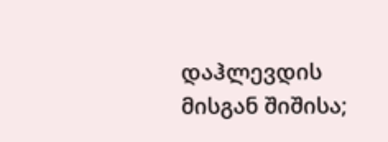დაჰლევდის მისგან შიშისა;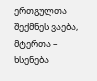ერთგულთა შექმნეს ვაება, მტერთა – ხსენება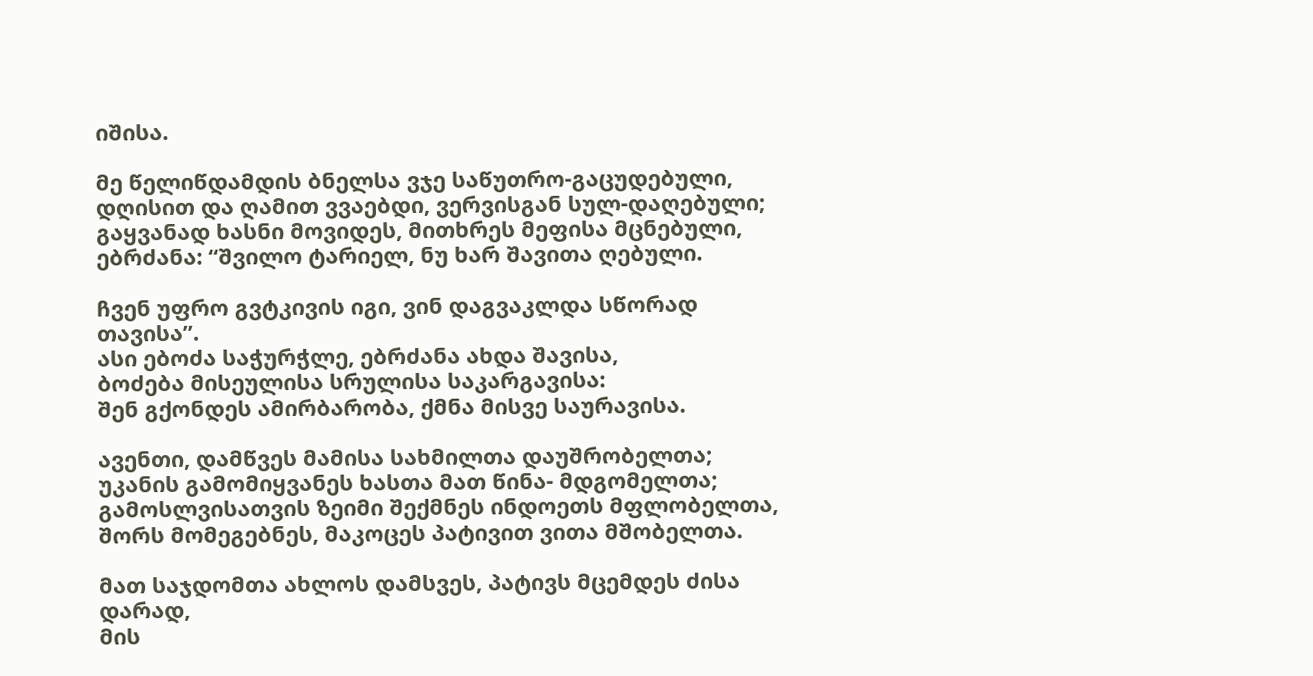იშისა.

მე წელიწდამდის ბნელსა ვჯე საწუთრო-გაცუდებული,
დღისით და ღამით ვვაებდი, ვერვისგან სულ-დაღებული;
გაყვანად ხასნი მოვიდეს, მითხრეს მეფისა მცნებული,
ებრძანა: “შვილო ტარიელ, ნუ ხარ შავითა ღებული.

ჩვენ უფრო გვტკივის იგი, ვინ დაგვაკლდა სწორად თავისა”.
ასი ებოძა საჭურჭლე, ებრძანა ახდა შავისა,
ბოძება მისეულისა სრულისა საკარგავისა:
შენ გქონდეს ამირბარობა, ქმნა მისვე საურავისა.

ავენთი, დამწვეს მამისა სახმილთა დაუშრობელთა;
უკანის გამომიყვანეს ხასთა მათ წინა- მდგომელთა;
გამოსლვისათვის ზეიმი შექმნეს ინდოეთს მფლობელთა,
შორს მომეგებნეს, მაკოცეს პატივით ვითა მშობელთა.

მათ საჯდომთა ახლოს დამსვეს, პატივს მცემდეს ძისა დარად,
მის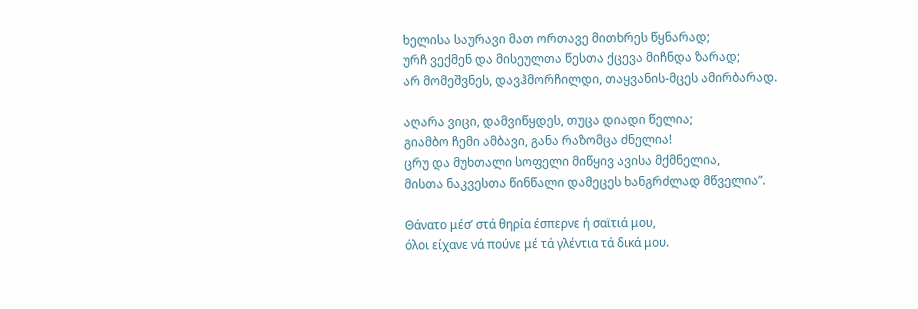ხელისა საურავი მათ ორთავე მითხრეს წყნარად;
ურჩ ვექმენ და მისეულთა წესთა ქცევა მიჩნდა ზარად;
არ მომეშვნეს, დავჰმორჩილდი, თაყვანის-მცეს ამირბარად.

აღარა ვიცი, დამვიწყდეს, თუცა დიადი წელია;
გიამბო ჩემი ამბავი, განა რაზომცა ძნელია!
ცრუ და მუხთალი სოფელი მიწყივ ავისა მქმნელია,
მისთა ნაკვესთა წინწალი დამეცეს ხანგრძლად მწველია”.

Θάνατο μέσ’ στά θηρία έσπερνε ή σαϊτιά μου,
όλοι είχανε νά πούνε μέ τά γλέντια τά δικά μου.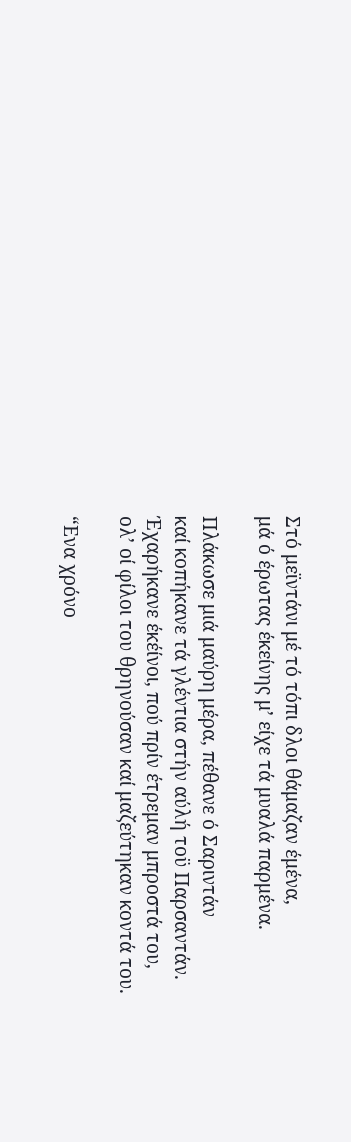Στό μεϊντάνι μέ τό τόπι δλοι θάμαζαν έμένα,
μά ό έρωτας έκείνης μ’ είχε τά μυαλά παρμένα.

Πλάκωσε μιά μαύρη μέρα, πέθανε ό Σαριντάν
καί κοπήκανε τά γλέντια στήν αύλή τοϋ Παρσαντάν.
Έχαρήκανε έκέίνοι, πού πρίν έτρεμαν μπροστά του,
ολ’ οί φίλοι του θρηνούσαν καί μαζεύτηκαν κοντά του.

“Ενα χρόνο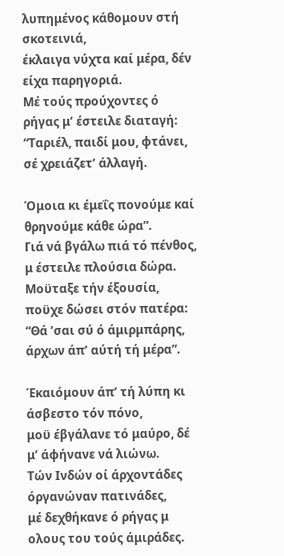λυπημένος κάθομουν στή σκοτεινιά,
έκλαιγα νύχτα καί μέρα, δέν είχα παρηγοριά.
Μέ τούς προύχοντες ό ρήγας μ’ έστειλε διαταγή:
“Ταριέλ, παιδί μου, φτάνει, σέ χρειάζετ’ άλλαγή.

Όμοια κι έμεΐς πονούμε καί θρηνούμε κάθε ώρα”.
Γιά νά βγάλω πιά τό πένθος, μ έστειλε πλούσια δώρα.
Μοϋταξε τήν έξουσία, ποϋχε δώσει στόν πατέρα:
“Θά ’σαι σύ ό άμιρμπάρης, άρχων άπ’ αύτή τή μέρα”.

Έκαιόμουν άπ’ τή λύπη κι άσβεστο τόν πόνο,
μοϋ έβγάλανε τό μαύρο, δέ μ’ άφήνανε νά λιώνω.
Τών Ινδών οί άρχοντάδες όργανώναν πατινάδες,
μέ δεχθήκανε ό ρήγας μ ολους του τούς άμιράδες.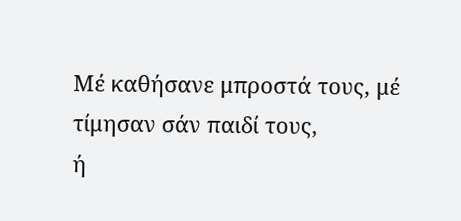Μέ καθήσανε μπροστά τους, μέ τίμησαν σάν παιδί τους,
ή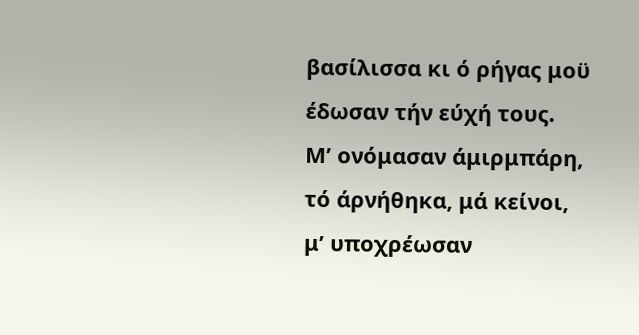βασίλισσα κι ό ρήγας μοϋ έδωσαν τήν εύχή τους.
Μ’ ονόμασαν άμιρμπάρη, τό άρνήθηκα, μά κείνοι,
μ’ υποχρέωσαν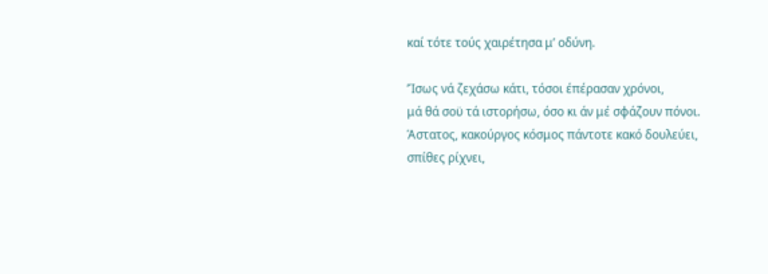καί τότε τούς χαιρέτησα μ’ οδύνη.

’Ίσως νά ζεχάσω κάτι, τόσοι έπέρασαν χρόνοι,
μά θά σοϋ τά ιστορήσω, όσο κι άν μέ σφάζουν πόνοι.
Άστατος, κακούργος κόσμος πάντοτε κακό δουλεύει,
σπίθες ρίχνει,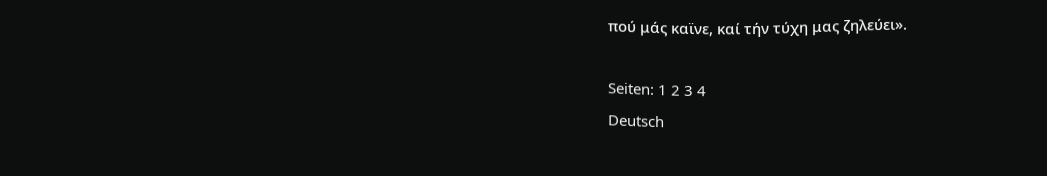πού μάς καϊνε, καί τήν τύχη μας ζηλεύει».

Seiten: 1 2 3 4
Deutsch